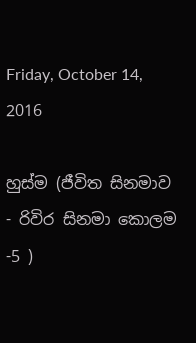Friday, October 14, 2016

හුස්ම (ජීවිත සිනමාව - රිවිර සිනමා කොලම -5 )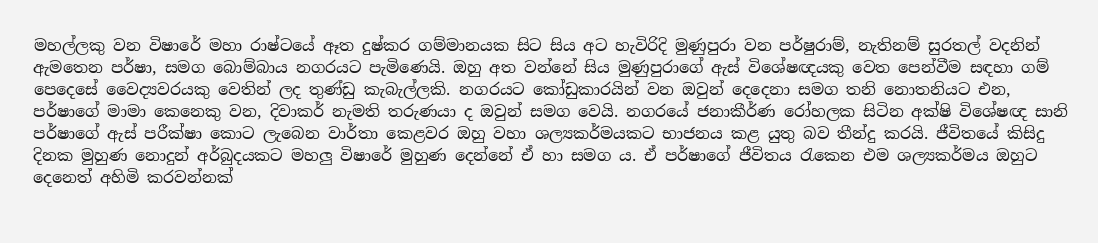මහල්ලකු වන විෂාරේ මහා රාෂ්ටයේ ඈත දුෂ්කර ගම්මානයක සිට සිය අට හැවිරිදි මුණුපුරා වන පර්ෂුරාම්, නැතිනම් සුරතල් වදනින් ඇමතෙන පර්ෂා, සමග බොම්බාය නගරයට පැමිණෙයි. ඔහු අත වන්නේ සිය මුණුපුරාගේ ඇස් විශේෂඥයකු වෙත පෙන්වීම සඳහා ගම් පෙදෙසේ වෛද්‍යවරයකු වෙතින් ලද තුණ්ඩු කැබැල්ලකි. නගරයට කෝඩුකාරයින් වන ඔවුන් දෙදෙනා සමග තනි නොතනියට එන, පර්ෂාගේ මාමා කෙනෙකු වන, දිවාකර් නැමති තරුණයා ද ඔවුන් සමග වෙයි. නගරයේ ජනාකීර්ණ රෝහලක සිටින අක්ෂි විශේෂඥ සානි පර්ෂාගේ ඇස් පරීක්ෂා කොට ලැබෙන වාර්තා කෙළවර ඔහු වහා ශල්‍යකර්මයකට භාජනය කළ යුතු බව තීන්දු කරයි. ජීවිතයේ කිසිදු දිනක මුහුණ නොදුන් අර්බුදයකට මහලු විෂාරේ මුහුණ දෙන්නේ ඒ හා සමග ය. ඒ පර්ෂාගේ ජීවිතය රැකෙන එම ශල්‍යකර්මය ඔහුට දෙනෙත් අහිමි කරවන්නක්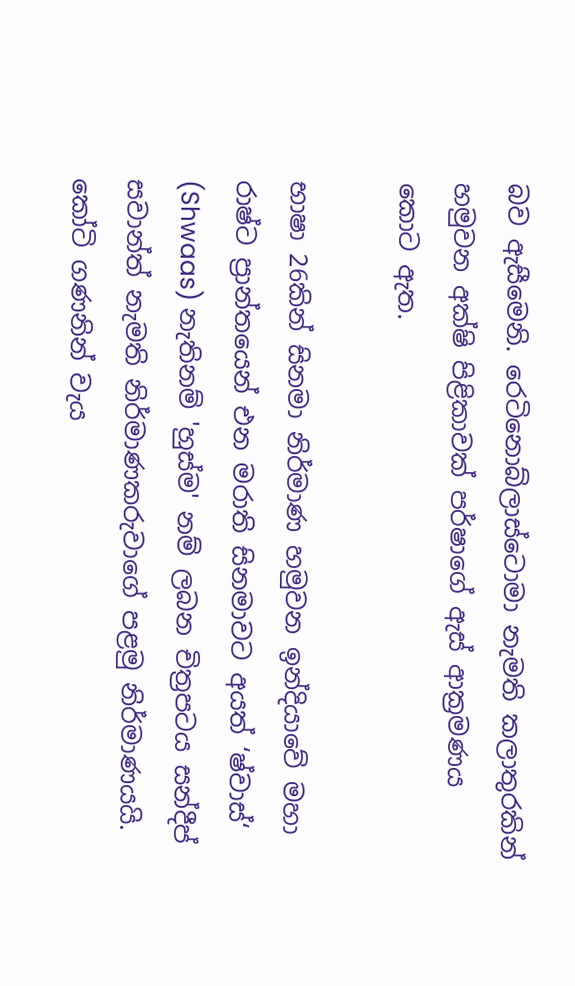බව ඇසීමෙනි. රෙටිනොබ්ලාස්ටොමා නැමති කලාතුරකින් හමුවන අක්ෂි පිළිකාවක් පර්ෂාගේ ඇස් ආක්‍ර‍මණය කොට ඇත.

භාෂා 26කින් සිනමා නිර්මාණ හමුවන ඉන්දියාවේ මහා රාෂ්ට ප්‍රාන්තයෙන් එන මරාති සිනමාවට අයත් ‘ෂ්වාස්‘ (Shwaas) නැතිනම් 'හුස්ම' නම් ලබන චිත්‍ර‍පටය සන්දීප් සවාන්ත් නැමති නිර්මාණකරුවාගේ පළමු නිර්මාණයයි. කෝටි ගණනින් වැය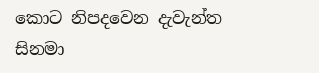කොට නිපදවෙන දැවැන්ත සිනමා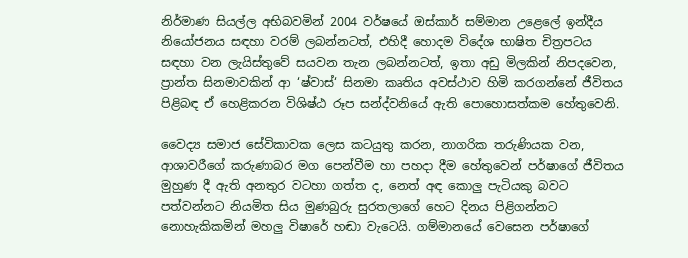නිර්මාණ සියල්ල අභිබවමින් 2004 වර්ෂයේ ඔස්කාර් සම්මාන උළෙලේ ඉන්දීය නියෝජනය සඳහා වරම් ලබන්නටත්, එහිදී හොදම විදේශ භාෂිත චිත්‍ර‍පටය සඳහා වන ලැයිස්තුවේ සයවන තැන ලබන්නටත්, ඉතා අඩු මිලකින් නිපදවෙන, ප්‍රාන්ත සිනමාවකින් ආ ‘ෂ්වාස්‘ සිනමා කෘතිය අවස්ථාව හිමි කරගන්නේ ජීවිතය පිළිබඳ ඒ හෙළිකරන විශිෂ්ඨ රූප සන්ද්වනියේ ඇති පොහොසත්කම හේතුවෙනි.

වෛද්‍ය සමාජ සේවිකාවක ලෙස කටයුතු කරන, නාගරික තරුණියක වන, ආශාවරීගේ කරුණාබර මග පෙන්වීම හා පහදා දීම හේතුවෙන් පර්ෂාගේ ජීවිතය මුහුණ දී ඇති අනතුර වටහා ගත්ත ද, නෙත් අඳ කොලු පැටියකු බවට පත්වන්නට නියමිත සිය මුණබුරු සුරතලාගේ හෙට දිනය පිළිගන්නට නොහැකිකමින් මහලු විෂාරේ හඬා වැටෙයි. ගම්මානයේ වෙසෙන පර්ෂාගේ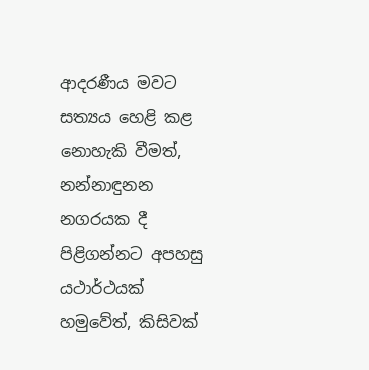ආදරණීය මවට සත්‍යය හෙළි කළ නොහැකි වීමත්, නන්නාඳුනන නගරයක දී පිළිගන්නට අපහසු යථාර්ථයක් හමුවේත්, කිසිවක්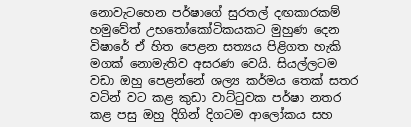නොවැටහෙන පර්ෂාගේ සුරතල් දඟකාරකම් හමුවේත් උභතෝකෝටිකයකට මුහුණ දෙන විෂාරේ ඒ හිත පෙළන සත්‍යය පිළිගත හැකි මගක් නොමැතිව අසරණ වෙයි. සියල්ලටම වඩා ඔහු පෙළන්නේ ශල්‍ය කර්මය තෙක් සතර වටින් වට කළ කුඩා වාට්ටුවක පර්ෂා නතර කළ පසු ඔහු දිගින් දිගටම ආලෝකය සහ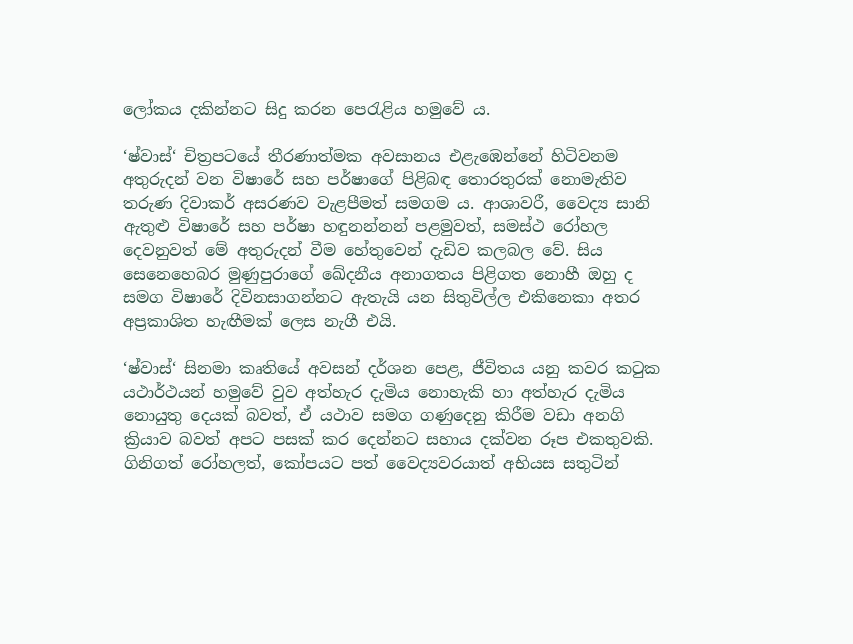ලෝකය දකින්නට සිදු කරන පෙරැළිය හමුවේ ය.

‘ෂ්වාස්‘ චිත්‍ර‍පටයේ තීරණාත්මක අවසානය එළැඹෙන්නේ හිටිවනම අතුරුදන් වන විෂාරේ සහ පර්ෂාගේ පිළිබඳ තොරතුරක් නොමැතිව තරුණ දිවාකර් අසරණව වැළපීමත් සමගම ය. ආශාවරී, වෛද්‍ය සානි ඇතුළු විෂාරේ සහ පර්ෂා හඳුනන්නන් පළමුවත්, සමස්ථ රෝහල දෙවනුවත් මේ අතුරුදන් වීම හේතුවෙන් දැඩිව කලබල වේ. සිය සෙනෙහෙබර මුණුපුරාගේ ඛේදනීය අනාගතය පිළිගත නොහී ඔහු ද සමග විෂාරේ දිවිනසාගන්නට ඇතැයි යන සිතුවිල්ල එකිනෙකා අතර අප්‍ර‍කාශිත හැඟීමක් ලෙස නැගී එයි.

‘ෂ්වාස්‘ සිනමා කෘතියේ අවසන් දර්ශන පෙළ, ජීවිතය යනු කවර කටුක යථාර්ථයන් හමුවේ වුව අත්හැර දැමිය නොහැකි හා අත්හැර දැමිය නොයුතු දෙයක් බවත්, ඒ යථාව සමග ගණුදෙනු කිරීම වඩා අනගි ක්‍රියාව බවත් අපට පසක් කර දෙන්නට සහාය දක්වන රූප එකතුවකි. ගිනිගත් රෝහලත්, කෝපයට පත් වෛද්‍යවරයාත් අභියස සතුටින්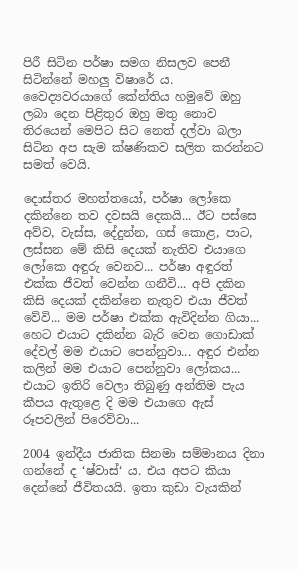පිරී සිටින පර්ෂා සමග නිසලව පෙනී සිටින්නේ මහලු විෂාරේ ය. වෛද්‍යවරයාගේ කේන්තිය හමුවේ ඔහු ලබා දෙන පිළිතුර ඔහු මතු නොව තිරයෙන් මෙපිට සිට නෙත් දල්වා බලා සිටින අප සැම ක්ෂණිකව සලිත කරන්නට සමත් වෙයි.

දොස්තර මහත්තයෝ, පර්ෂා ලෝකෙ දකින්නෙ තව දවසයි දෙකයි... ඊට පස්සෙ අව්ව, වැස්ස, දේදුන්න, ගස් කොළ, පාට, ලස්සන මේ කිසි දෙයක් නැතිව එයාගෙ ලෝකෙ අඳුරු වෙනව... පර්ෂා අඳුරත් එක්ක ජීවත් වෙන්න ගනීවි... අපි දකින කිසි දෙයක් දකින්නෙ නැතුව එයා ජීවත් වේවි... මම පර්ෂා එක්ක ඇවිදින්න ගියා... හෙට එයාට දකින්න බැරි වෙන ගොඩාක් දේවල් මම එයාට පෙන්නුවා... අඳුර එන්න කලින් මම එයාට පෙන්නුවා ලෝකය... එයාට ඉතිරි වෙලා තිබුණු අන්තිම පැය කීපය ඇතුළෙ දි මම එයාගෙ ඇස් රූපවලින් පිරෙව්වා...

2004 ඉන්දීය ජාතික සිනමා සම්මානය දිනා ගන්නේ ද ‘ෂ්වාස්‘ ය. එය අපට කියා දෙන්නේ ජීවිතයයි. ඉතා කුඩා වැයකින්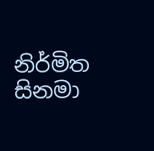නිර්මිත සිනමා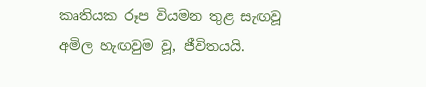කෘතියක රූප වියමන තුළ සැඟවූ අමිල හැඟවුම වූ, ජීවිතයයි.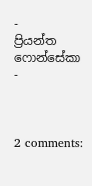-      ප්‍රියන්ත ෆොන්සේකා -



2 comments: